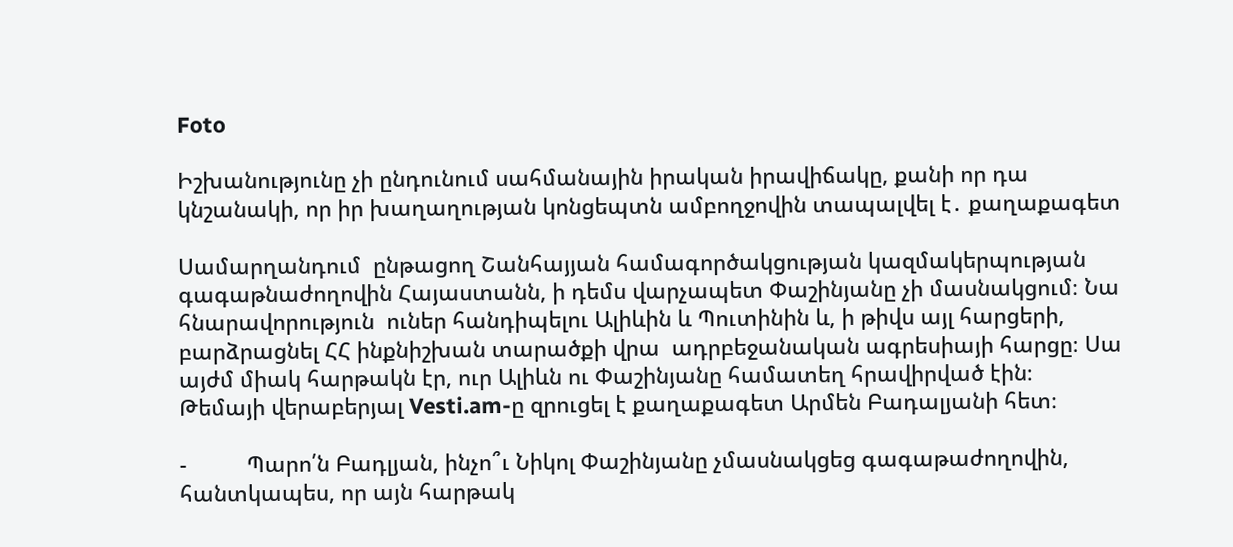Foto

Իշխանությունը չի ընդունում սահմանային իրական իրավիճակը, քանի որ դա կնշանակի, որ իր խաղաղության կոնցեպտն ամբողջովին տապալվել է․ քաղաքագետ

Սամարղանդում  ընթացող Շանհայյան համագործակցության կազմակերպության գագաթնաժողովին Հայաստանն, ի դեմս վարչապետ Փաշինյանը չի մասնակցում։ Նա հնարավորություն  ուներ հանդիպելու Ալիևին և Պուտինին և, ի թիվս այլ հարցերի, բարձրացնել ՀՀ ինքնիշխան տարածքի վրա  ադրբեջանական ագրեսիայի հարցը։ Սա այժմ միակ հարթակն էր, ուր Ալիևն ու Փաշինյանը համատեղ հրավիրված էին։ Թեմայի վերաբերյալ Vesti.am-ը զրուցել է քաղաքագետ Արմեն Բադալյանի հետ։

-          Պարո՛ն Բադլյան, ինչո՞ւ Նիկոլ Փաշինյանը չմասնակցեց գագաթաժողովին, հանտկապես, որ այն հարթակ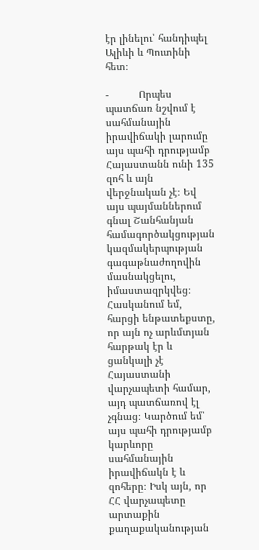էր լինելու՝ հանդիպել Ալիևի և Պուտինի հետ։

-          Որպես պատճառ նշվում է սահմանային իրավիճակի լարումը այս պահի դրությամբ Հայաստանն ունի 135 զոհ և այն վերջնական չէ։ Եվ այս պայմաններում գնալ Շանհանյան համագործակցության կազմակերպության գագաթնաժողովին մասնակցելու, իմաստազրկվեց։ Հասկանում եմ, հարցի ենթատեքստը, որ այն ոչ արևմտյան հարթակ էր և ցանկալի չէ Հայաստանի վարչապետի համար, այդ պատճառով էլ չգնաց։ Կարծում եմ՝ այս պահի դրությամբ կարևորը սահմանային իրավիճակն է և զոհերը։ Իսկ այն, որ ՀՀ վարչապետը արտաքին քաղաքականության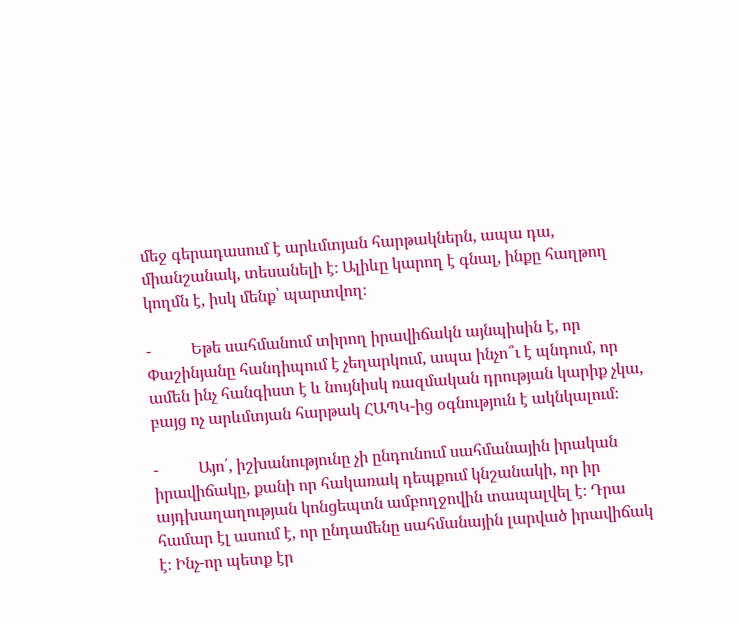մեջ գերադասում է արևմտյան հարթակներն, ապա դա, միանշանակ, տեսանելի է։ Ալիևը կարող է գնալ, ինքը հաղթող կողմն է, իսկ մենք՝ պարտվող։

-          Եթե սահմանում տիրող իրավիճակն այնպիսին է, որ Փաշինյանը հանդիպում է չեղարկում, ապա ինչո՞ւ է պնդում, որ ամեն ինչ հանգիստ է և նույնիսկ ռազմական դրության կարիք չկա, բայց ոչ արևմտյան հարթակ ՀԱՊԿ-ից օգնություն է ակնկալում։

-          Այո՛, իշխանությունը չի ընդունում սահմանային իրական իրավիճակը, քանի որ հակառակ դեպքում կնշանակի, որ իր այդխաղաղության կոնցեպտն ամբողջովին տապալվել է։ Դրա համար էլ ասում է, որ ընդամենը սահմանային լարված իրավիճակ է։ Ինչ-որ պետք էր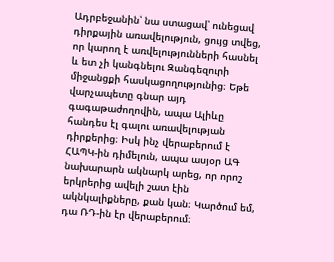Ադրբեջանին՝ նա ստացավ՝ ունեցավ դիրքային առավելություն, ցույց տվեց, որ կարող է առվելությունների հասնել և ետ չի կանգնելու Զանգեզուրի միջանցքի հասկացողությունից։ Եթե վարչապետը գնար այդ գագաթաժողովին, ապա Ալիևը հանդես էլ գալու առավելության դիրքերից։ Իսկ ինչ վերաբերում է ՀԱՊԿ-ին դիմելուն, ապա ասյօր ԱԳ նախարարն ակնարկ արեց, որ որոշ երկրերից ավելի շատ էին ակնկալիքները, քան կան։ Կարծում եմ, դա ՌԴ-ին էր վերաբերում։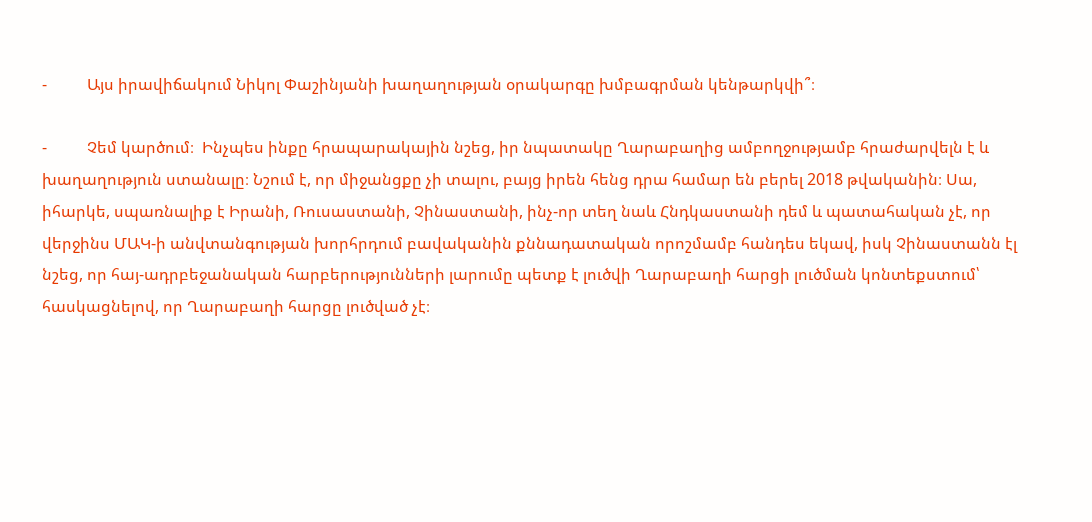-          Այս իրավիճակում Նիկոլ Փաշինյանի խաղաղության օրակարգը խմբագրման կենթարկվի՞։

-          Չեմ կարծում։  Ինչպես ինքը հրապարակային նշեց, իր նպատակը Ղարաբաղից ամբողջությամբ հրաժարվելն է և խաղաղություն ստանալը։ Նշում է, որ միջանցքը չի տալու, բայց իրեն հենց դրա համար են բերել 2018 թվականին։ Սա, իհարկե, սպառնալիք է Իրանի, Ռուսաստանի, Չինաստանի, ինչ-որ տեղ նաև Հնդկաստանի դեմ և պատահական չէ, որ վերջինս ՄԱԿ-ի անվտանգության խորհրդում բավականին քննադատական որոշմամբ հանդես եկավ, իսկ Չինաստանն էլ նշեց, որ հայ-ադրբեջանական հարբերությունների լարումը պետք է լուծվի Ղարաբաղի հարցի լուծման կոնտեքստում՝ հասկացնելով, որ Ղարաբաղի հարցը լուծված չէ։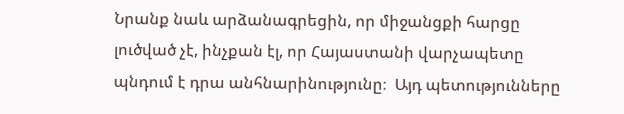Նրանք նաև արձանագրեցին, որ միջանցքի հարցը լուծված չէ, ինչքան էլ, որ Հայաստանի վարչապետը պնդում է դրա անհնարինությունը։  Այդ պետությունները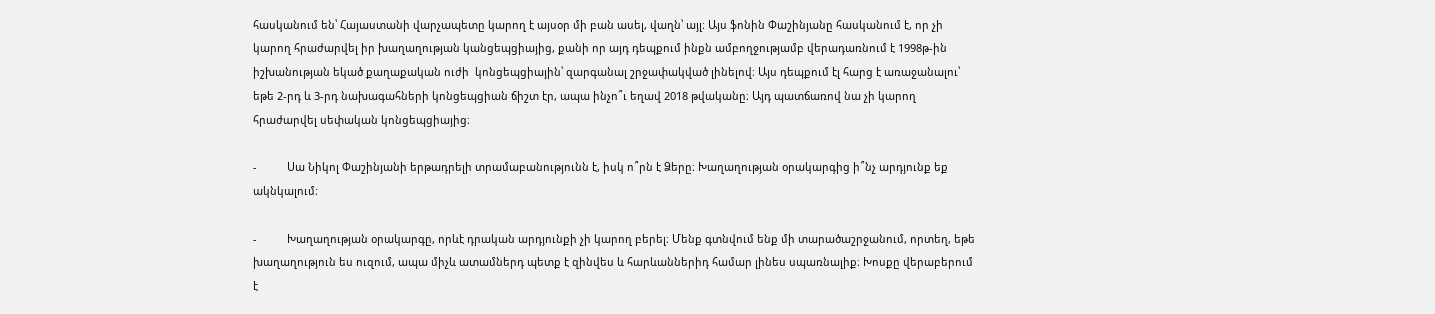հասկանում են՝ Հայաստանի վարչապետը կարող է այսօր մի բան ասել, վաղն՝ այլ։ Այս ֆոնին Փաշինյանը հասկանում է, որ չի կարող հրաժարվել իր խաղաղության կանցեպցիայից, քանի որ այդ դեպքում ինքն ամբողջությամբ վերադառնում է 1998թ-ին իշխանության եկած քաղաքական ուժի  կոնցեպցիային՝ զարգանալ շրջափակված լինելով։ Այս դեպքում էլ հարց է առաջանալու՝ եթե 2-րդ և 3-րդ նախագահների կոնցեպցիան ճիշտ էր, ապա ինչո՞ւ եղավ 2018 թվականը։ Այդ պատճառով նա չի կարող հրաժարվել սեփական կոնցեպցիայից։

-          Սա Նիկոլ Փաշինյանի երթադրելի տրամաբանությունն է, իսկ ո՞րն է Ձերը։ Խաղաղության օրակարգից ի՞նչ արդյունք եք ակնկալում։

-          Խաղաղության օրակարգը, որևէ դրական արդյունքի չի կարող բերել։ Մենք գտնվում ենք մի տարածաշրջանում, որտեղ, եթե խաղաղություն ես ուզում, ապա միչև ատամներդ պետք է զինվես և հարևաններիդ համար լինես սպառնալիք։ Խոսքը վերաբերում է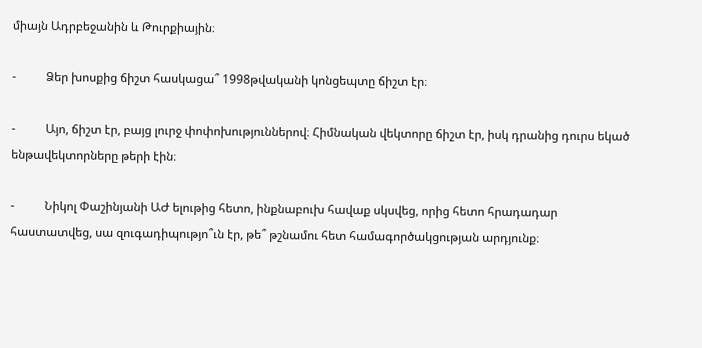միայն Ադրբեջանին և Թուրքիային։

-          Ձեր խոսքից ճիշտ հասկացա՞ 1998թվականի կոնցեպտը ճիշտ էր։

-          Այո, ճիշտ էր, բայց լուրջ փոփոխություններով։ Հիմնական վեկտորը ճիշտ էր, իսկ դրանից դուրս եկած ենթավեկտորները թերի էին։

-          Նիկոլ Փաշինյանի ԱԺ ելութից հետո, ինքնաբուխ հավաք սկսվեց, որից հետո հրադադար հաստատվեց, սա զուգադիպությո՞ւն էր, թե՞ թշնամու հետ համագործակցության արդյունք։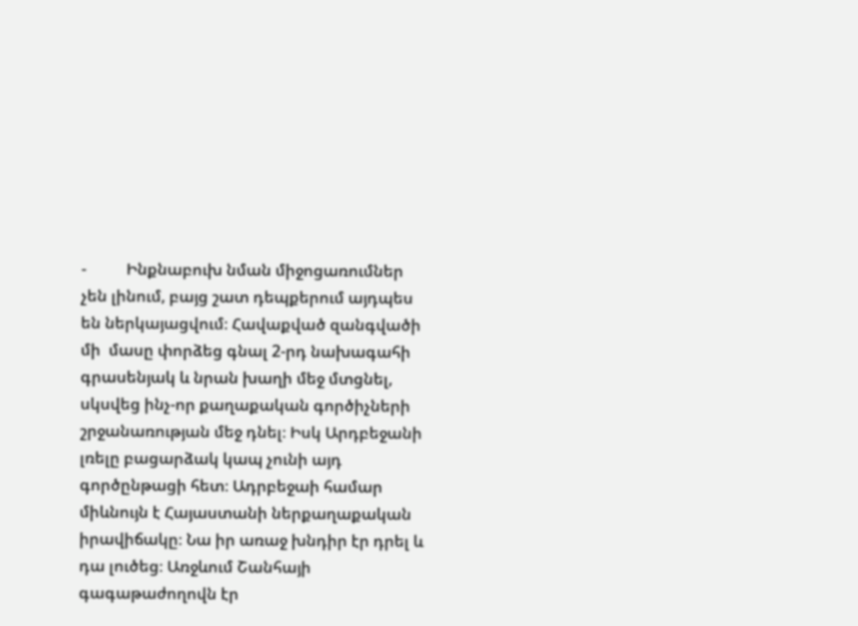-          Ինքնաբուխ նման միջոցառումներ չեն լինում, բայց շատ դեպքերում այդպես են ներկայացվում։ Հավաքված զանգվածի մի  մասը փորձեց գնալ 2-րդ նախագահի գրասենյակ և նրան խաղի մեջ մտցնել, սկսվեց ինչ-որ քաղաքական գործիչների շրջանառության մեջ դնել։ Իսկ Արդբեջանի լռելը բացարձակ կապ չունի այդ գործընթացի հետ։ Ադրբեջաի համար միևնույն է Հայաստանի ներքաղաքական իրավիճակը։ Նա իր առաջ խնդիր էր դրել և դա լուծեց։ Առջևում Շանհայի գագաթաժողովն էր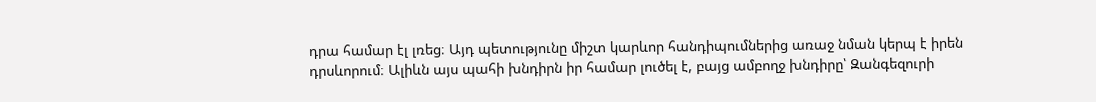դրա համար էլ լռեց։ Այդ պետությունը միշտ կարևոր հանդիպումներից առաջ նման կերպ է իրեն դրսևորում։ Ալիևն այս պահի խնդիրն իր համար լուծել է, բայց ամբողջ խնդիրը՝ Զանգեզուրի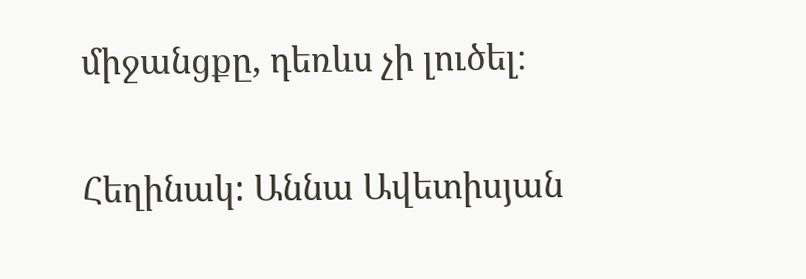միջանցքը, դեռևս չի լուծել։

Հեղինակ: Աննա Ավետիսյան